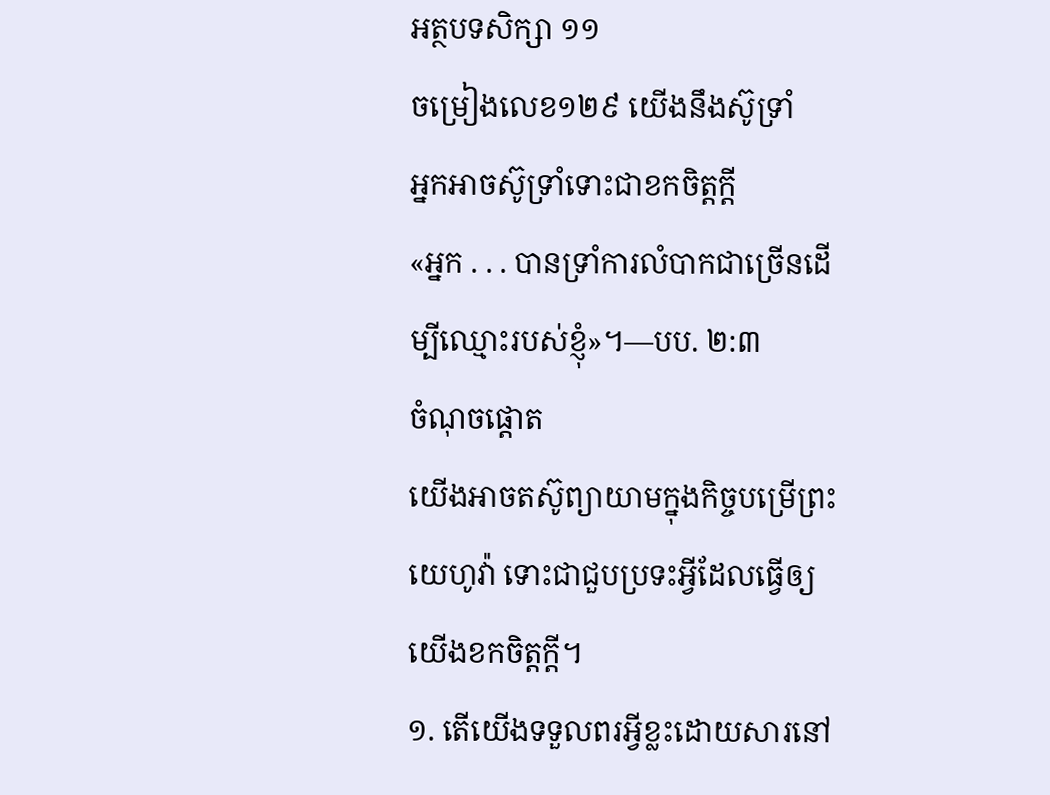អត្ថបទសិក្សា ១១
ចម្រៀងលេខ១២៩ យើងនឹងស៊ូទ្រាំ
អ្នកអាចស៊ូទ្រាំទោះជាខកចិត្តក្ដី
«អ្នក . . . បានទ្រាំការលំបាកជាច្រើនដើម្បីឈ្មោះរបស់ខ្ញុំ»។—បប. ២:៣
ចំណុចផ្ដោត
យើងអាចតស៊ូព្យាយាមក្នុងកិច្ចបម្រើព្រះយេហូវ៉ា ទោះជាជួបប្រទះអ្វីដែលធ្វើឲ្យយើងខកចិត្តក្ដី។
១. តើយើងទទួលពរអ្វីខ្លះដោយសារនៅ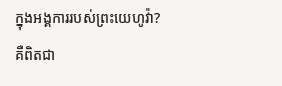ក្នុងអង្គការរបស់ព្រះយេហូវ៉ា?
គឺពិតជា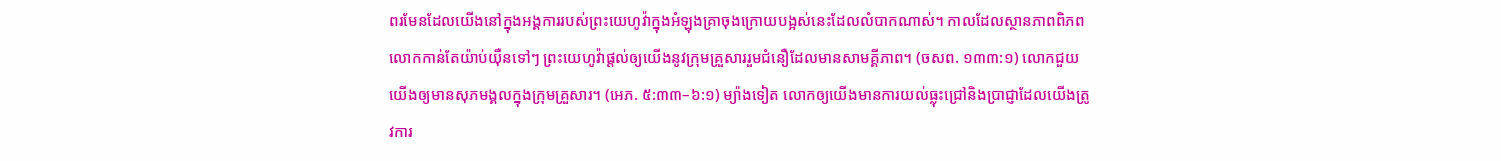ពរមែនដែលយើងនៅក្នុងអង្គការរបស់ព្រះយេហូវ៉ាក្នុងអំឡុងគ្រាចុងក្រោយបង្អស់នេះដែលលំបាកណាស់។ កាលដែលស្ថានភាពពិភពលោកកាន់តែយ៉ាប់យ៉ឺនទៅៗ ព្រះយេហូវ៉ាផ្ដល់ឲ្យយើងនូវក្រុមគ្រួសាររួមជំនឿដែលមានសាមគ្គីភាព។ (ចសព. ១៣៣:១) លោកជួយយើងឲ្យមានសុភមង្គលក្នុងក្រុមគ្រួសារ។ (អេភ. ៥:៣៣–៦:១) ម្យ៉ាងទៀត លោកឲ្យយើងមានការយល់ធ្លុះជ្រៅនិងប្រាជ្ញាដែលយើងត្រូវការ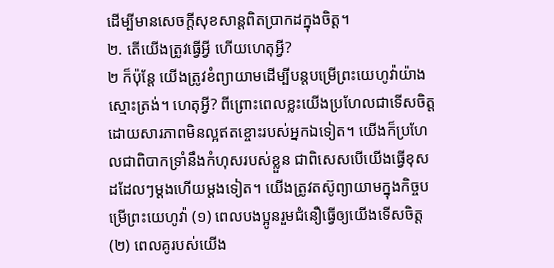ដើម្បីមានសេចក្ដីសុខសាន្តពិតប្រាកដក្នុងចិត្ត។
២. តើយើងត្រូវធ្វើអ្វី ហើយហេតុអ្វី?
២ ក៏ប៉ុន្តែ យើងត្រូវខំព្យាយាមដើម្បីបន្តបម្រើព្រះយេហូវ៉ាយ៉ាងស្មោះត្រង់។ ហេតុអ្វី? ពីព្រោះពេលខ្លះយើងប្រហែលជាទើសចិត្តដោយសារភាពមិនល្អឥតខ្ចោះរបស់អ្នកឯទៀត។ យើងក៏ប្រហែលជាពិបាកទ្រាំនឹងកំហុសរបស់ខ្លួន ជាពិសេសបើយើងធ្វើខុសដដែលៗម្ដងហើយម្ដងទៀត។ យើងត្រូវតស៊ូព្យាយាមក្នុងកិច្ចបម្រើព្រះយេហូវ៉ា (១) ពេលបងប្អូនរួមជំនឿធ្វើឲ្យយើងទើសចិត្ត (២) ពេលគូរបស់យើង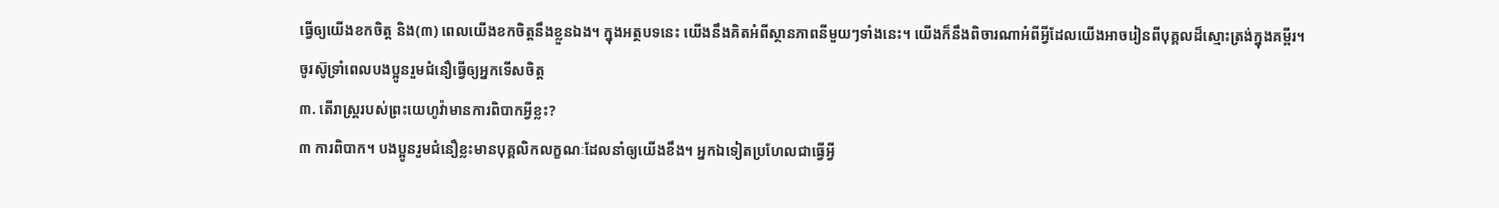ធ្វើឲ្យយើងខកចិត្ត និង(៣) ពេលយើងខកចិត្តនឹងខ្លួនឯង។ ក្នុងអត្ថបទនេះ យើងនឹងគិតអំពីស្ថានភាពនីមួយៗទាំងនេះ។ យើងក៏នឹងពិចារណាអំពីអ្វីដែលយើងអាចរៀនពីបុគ្គលដ៏ស្មោះត្រង់ក្នុងគម្ពីរ។
ចូរស៊ូទ្រាំពេលបងប្អូនរួមជំនឿធ្វើឲ្យអ្នកទើសចិត្ត
៣. តើរាស្ត្ររបស់ព្រះយេហូវ៉ាមានការពិបាកអ្វីខ្លះ?
៣ ការពិបាក។ បងប្អូនរួមជំនឿខ្លះមានបុគ្គលិកលក្ខណៈដែលនាំឲ្យយើងខឹង។ អ្នកឯទៀតប្រហែលជាធ្វើអ្វី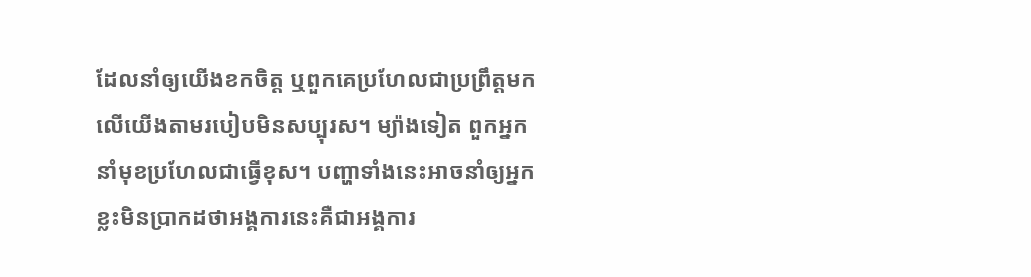ដែលនាំឲ្យយើងខកចិត្ត ឬពួកគេប្រហែលជាប្រព្រឹត្តមកលើយើងតាមរបៀបមិនសប្បុរស។ ម្យ៉ាងទៀត ពួកអ្នកនាំមុខប្រហែលជាធ្វើខុស។ បញ្ហាទាំងនេះអាចនាំឲ្យអ្នកខ្លះមិនប្រាកដថាអង្គការនេះគឺជាអង្គការ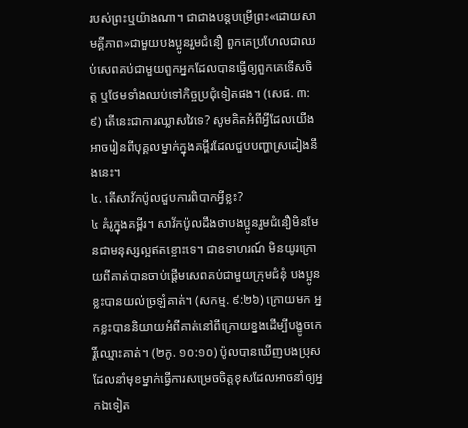របស់ព្រះឬយ៉ាងណា។ ជាជាងបន្តបម្រើព្រះ«ដោយសាមគ្គីភាព»ជាមួយបងប្អូនរួមជំនឿ ពួកគេប្រហែលជាឈប់សេពគប់ជាមួយពួកអ្នកដែលបានធ្វើឲ្យពួកគេទើសចិត្ត ឬថែមទាំងឈប់ទៅកិច្ចប្រជុំទៀតផង។ (សេផ. ៣:៩) តើនេះជាការឈ្លាសវៃទេ? សូមគិតអំពីអ្វីដែលយើងអាចរៀនពីបុគ្គលម្នាក់ក្នុងគម្ពីរដែលជួបបញ្ហាស្រដៀងនឹងនេះ។
៤. តើសាវ័កប៉ូលជួបការពិបាកអ្វីខ្លះ?
៤ គំរូក្នុងគម្ពីរ។ សាវ័កប៉ូលដឹងថាបងប្អូនរួមជំនឿមិនមែនជាមនុស្សល្អឥតខ្ចោះទេ។ ជាឧទាហរណ៍ មិនយូរក្រោយពីគាត់បានចាប់ផ្ដើមសេពគប់ជាមួយក្រុមជំនុំ បងប្អូនខ្លះបានយល់ច្រឡំគាត់។ (សកម្ម. ៩:២៦) ក្រោយមក អ្នកខ្លះបាននិយាយអំពីគាត់នៅពីក្រោយខ្នងដើម្បីបង្ខូចកេរ្តិ៍ឈ្មោះគាត់។ (២កូ. ១០:១០) ប៉ូលបានឃើញបងប្រុសដែលនាំមុខម្នាក់ធ្វើការសម្រេចចិត្តខុសដែលអាចនាំឲ្យអ្នកឯទៀត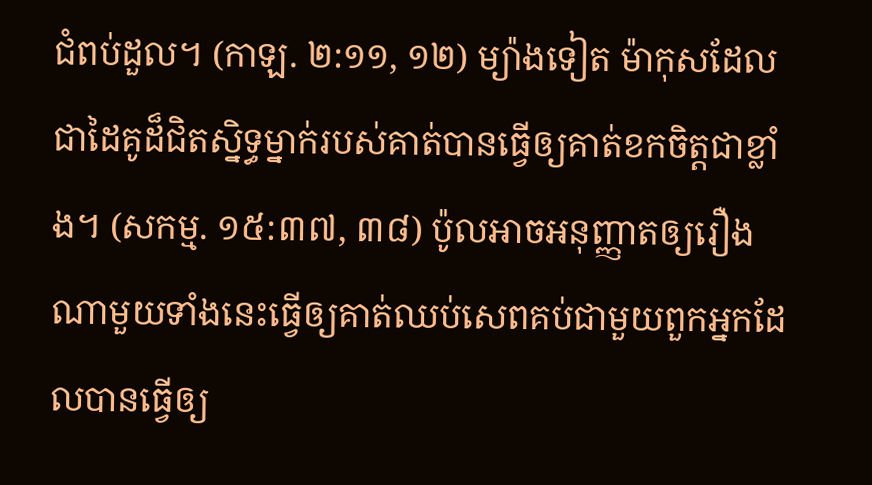ជំពប់ដួល។ (កាឡ. ២:១១, ១២) ម្យ៉ាងទៀត ម៉ាកុសដែលជាដៃគូដ៏ជិតស្និទ្ធម្នាក់របស់គាត់បានធ្វើឲ្យគាត់ខកចិត្តជាខ្លាំង។ (សកម្ម. ១៥:៣៧, ៣៨) ប៉ូលអាចអនុញ្ញាតឲ្យរឿងណាមួយទាំងនេះធ្វើឲ្យគាត់ឈប់សេពគប់ជាមួយពួកអ្នកដែលបានធ្វើឲ្យ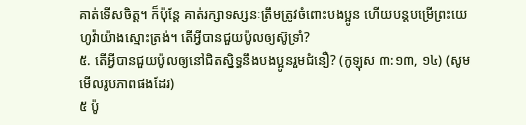គាត់ទើសចិត្ត។ ក៏ប៉ុន្តែ គាត់រក្សាទស្សនៈត្រឹមត្រូវចំពោះបងប្អូន ហើយបន្តបម្រើព្រះយេហូវ៉ាយ៉ាងស្មោះត្រង់។ តើអ្វីបានជួយប៉ូលឲ្យស៊ូទ្រាំ?
៥. តើអ្វីបានជួយប៉ូលឲ្យនៅជិតស្និទ្ធនឹងបងប្អូនរួមជំនឿ? (កូឡុស ៣:១៣, ១៤) (សូមមើលរូបភាពផងដែរ)
៥ ប៉ូ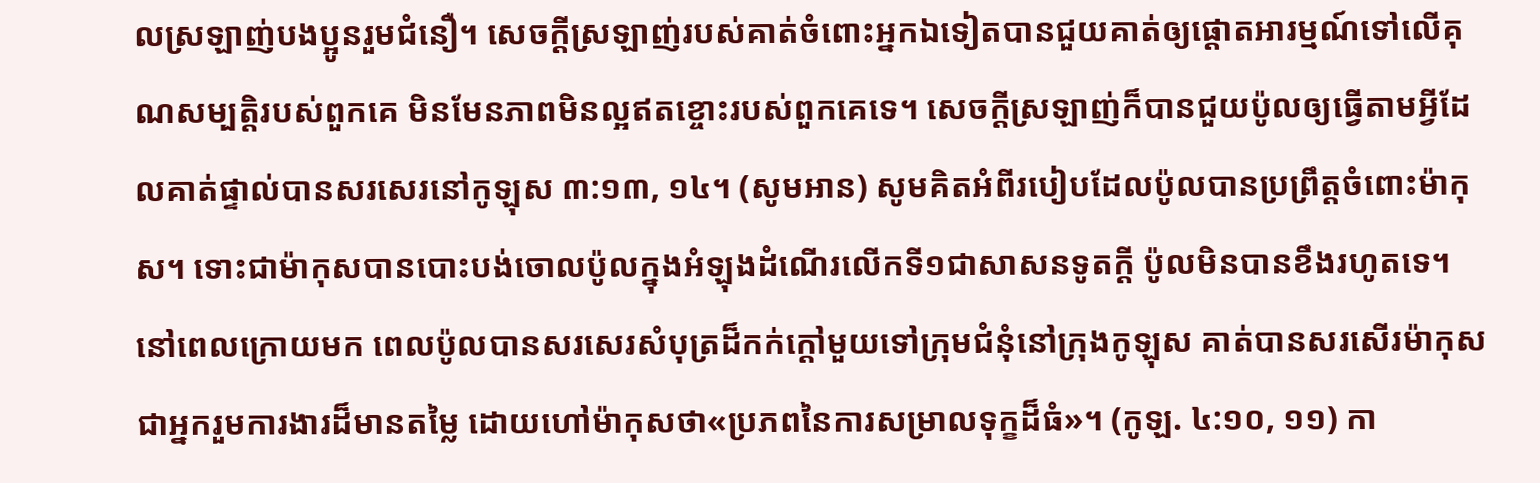លស្រឡាញ់បងប្អូនរួមជំនឿ។ សេចក្ដីស្រឡាញ់របស់គាត់ចំពោះអ្នកឯទៀតបានជួយគាត់ឲ្យផ្ដោតអារម្មណ៍ទៅលើគុណសម្បត្តិរបស់ពួកគេ មិនមែនភាពមិនល្អឥតខ្ចោះរបស់ពួកគេទេ។ សេចក្ដីស្រឡាញ់ក៏បានជួយប៉ូលឲ្យធ្វើតាមអ្វីដែលគាត់ផ្ទាល់បានសរសេរនៅកូឡុស ៣:១៣, ១៤។ (សូមអាន) សូមគិតអំពីរបៀបដែលប៉ូលបានប្រព្រឹត្តចំពោះម៉ាកុស។ ទោះជាម៉ាកុសបានបោះបង់ចោលប៉ូលក្នុងអំឡុងដំណើរលើកទី១ជាសាសនទូតក្ដី ប៉ូលមិនបានខឹងរហូតទេ។ នៅពេលក្រោយមក ពេលប៉ូលបានសរសេរសំបុត្រដ៏កក់ក្ដៅមួយទៅក្រុមជំនុំនៅក្រុងកូឡុស គាត់បានសរសើរម៉ាកុសជាអ្នករួមការងារដ៏មានតម្លៃ ដោយហៅម៉ាកុសថា«ប្រភពនៃការសម្រាលទុក្ខដ៏ធំ»។ (កូឡ. ៤:១០, ១១) កា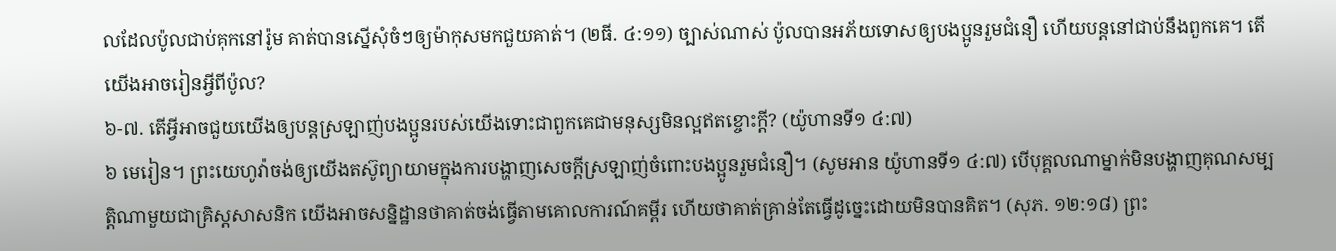លដែលប៉ូលជាប់គុកនៅរ៉ូម គាត់បានស្នើសុំចំៗឲ្យម៉ាកុសមកជួយគាត់។ (២ធី. ៤:១១) ច្បាស់ណាស់ ប៉ូលបានអភ័យទោសឲ្យបងប្អូនរួមជំនឿ ហើយបន្តនៅជាប់នឹងពួកគេ។ តើយើងអាចរៀនអ្វីពីប៉ូល?
៦-៧. តើអ្វីអាចជួយយើងឲ្យបន្តស្រឡាញ់បងប្អូនរបស់យើងទោះជាពួកគេជាមនុស្សមិនល្អឥតខ្ចោះក្ដី? (យ៉ូហានទី១ ៤:៧)
៦ មេរៀន។ ព្រះយេហូវ៉ាចង់ឲ្យយើងតស៊ូព្យាយាមក្នុងការបង្ហាញសេចក្ដីស្រឡាញ់ចំពោះបងប្អូនរួមជំនឿ។ (សូមអាន យ៉ូហានទី១ ៤:៧) បើបុគ្គលណាម្នាក់មិនបង្ហាញគុណសម្បត្តិណាមួយជាគ្រិស្តសាសនិក យើងអាចសន្និដ្ឋានថាគាត់ចង់ធ្វើតាមគោលការណ៍គម្ពីរ ហើយថាគាត់គ្រាន់តែធ្វើដូច្នេះដោយមិនបានគិត។ (សុភ. ១២:១៨) ព្រះ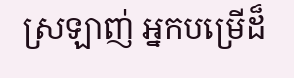ស្រឡាញ់ អ្នកបម្រើដ៏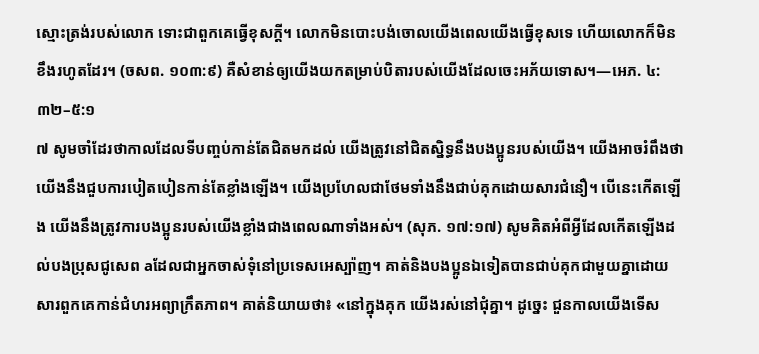ស្មោះត្រង់របស់លោក ទោះជាពួកគេធ្វើខុសក្ដី។ លោកមិនបោះបង់ចោលយើងពេលយើងធ្វើខុសទេ ហើយលោកក៏មិនខឹងរហូតដែរ។ (ចសព. ១០៣:៩) គឺសំខាន់ឲ្យយើងយកតម្រាប់បិតារបស់យើងដែលចេះអភ័យទោស។—អេភ. ៤:៣២–៥:១
៧ សូមចាំដែរថាកាលដែលទីបញ្ចប់កាន់តែជិតមកដល់ យើងត្រូវនៅជិតស្និទ្ធនឹងបងប្អូនរបស់យើង។ យើងអាចរំពឹងថាយើងនឹងជួបការបៀតបៀនកាន់តែខ្លាំងឡើង។ យើងប្រហែលជាថែមទាំងនឹងជាប់គុកដោយសារជំនឿ។ បើនេះកើតឡើង យើងនឹងត្រូវការបងប្អូនរបស់យើងខ្លាំងជាងពេលណាទាំងអស់។ (សុភ. ១៧:១៧) សូមគិតអំពីអ្វីដែលកើតឡើងដល់បងប្រុសជូសេព aដែលជាអ្នកចាស់ទុំនៅប្រទេសអេស្ប៉ាញ។ គាត់និងបងប្អូនឯទៀតបានជាប់គុកជាមួយគ្នាដោយសារពួកគេកាន់ជំហរអព្យាក្រឹតភាព។ គាត់និយាយថា៖ «នៅក្នុងគុក យើងរស់នៅជុំគ្នា។ ដូច្នេះ ជួនកាលយើងទើស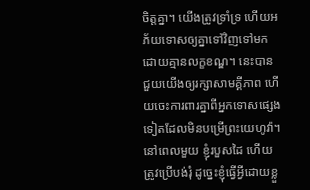ចិត្តគ្នា។ យើងត្រូវទ្រាំទ្រ ហើយអភ័យទោសឲ្យគ្នាទៅវិញទៅមកដោយគ្មានលក្ខខណ្ឌ។ នេះបានជួយយើងឲ្យរក្សាសាមគ្គីភាព ហើយចេះការពារគ្នាពីអ្នកទោសផ្សេងទៀតដែលមិនបម្រើព្រះយេហូវ៉ា។ នៅពេលមួយ ខ្ញុំរបួសដៃ ហើយត្រូវប្រើបង់រុំ ដូច្នេះខ្ញុំធ្វើអ្វីដោយខ្លួ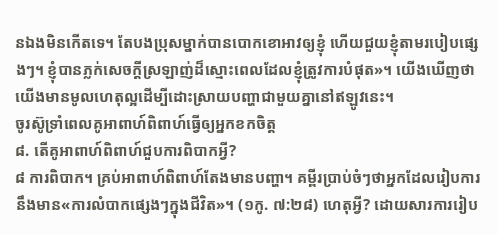នឯងមិនកើតទេ។ តែបងប្រុសម្នាក់បានបោកខោអាវឲ្យខ្ញុំ ហើយជួយខ្ញុំតាមរបៀបផ្សេងៗ។ ខ្ញុំបានភ្លក់សេចក្ដីស្រឡាញ់ដ៏ស្មោះពេលដែលខ្ញុំត្រូវការបំផុត»។ យើងឃើញថាយើងមានមូលហេតុល្អដើម្បីដោះស្រាយបញ្ហាជាមួយគ្នានៅឥឡូវនេះ។
ចូរស៊ូទ្រាំពេលគូអាពាហ៍ពិពាហ៍ធ្វើឲ្យអ្នកខកចិត្ត
៨. តើគូអាពាហ៍ពិពាហ៍ជួបការពិបាកអ្វី?
៨ ការពិបាក។ គ្រប់អាពាហ៍ពិពាហ៍តែងមានបញ្ហា។ គម្ពីរប្រាប់ចំៗថាអ្នកដែលរៀបការនឹងមាន«ការលំបាកផ្សេងៗក្នុងជីវិត»។ (១កូ. ៧:២៨) ហេតុអ្វី? ដោយសារការរៀប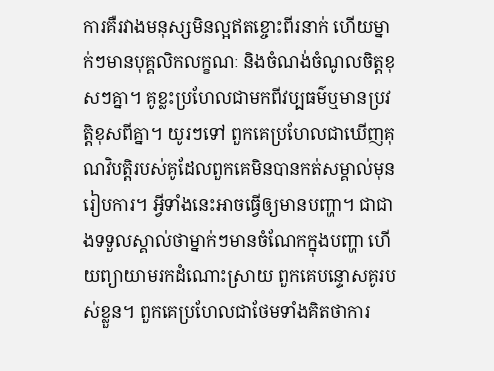ការគឺរវាងមនុស្សមិនល្អឥតខ្ចោះពីរនាក់ ហើយម្នាក់ៗមានបុគ្គលិកលក្ខណៈ និងចំណង់ចំណូលចិត្តខុសៗគ្នា។ គូខ្លះប្រហែលជាមកពីវប្បធម៌ឬមានប្រវត្តិខុសពីគ្នា។ យូរៗទៅ ពួកគេប្រហែលជាឃើញគុណវិបត្តិរបស់គូដែលពួកគេមិនបានកត់សម្គាល់មុនរៀបការ។ អ្វីទាំងនេះអាចធ្វើឲ្យមានបញ្ហា។ ជាជាងទទួលស្គាល់ថាម្នាក់ៗមានចំណែកក្នុងបញ្ហា ហើយព្យាយាមរកដំណោះស្រាយ ពួកគេបន្ទោសគូរបស់ខ្លួន។ ពួកគេប្រហែលជាថែមទាំងគិតថាការ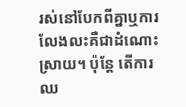រស់នៅបែកពីគ្នាឬការលែងលះគឺជាដំណោះស្រាយ។ ប៉ុន្តែ តើការឈ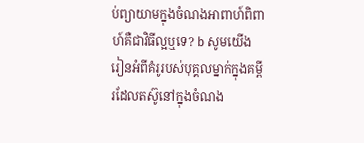ប់ព្យាយាមក្នុងចំណងអាពាហ៍ពិពាហ៍គឺជាវិធីល្អឬទេ? b សូមយើងរៀនអំពីគំរូរបស់បុគ្គលម្នាក់ក្នុងគម្ពីរដែលតស៊ូនៅក្នុងចំណង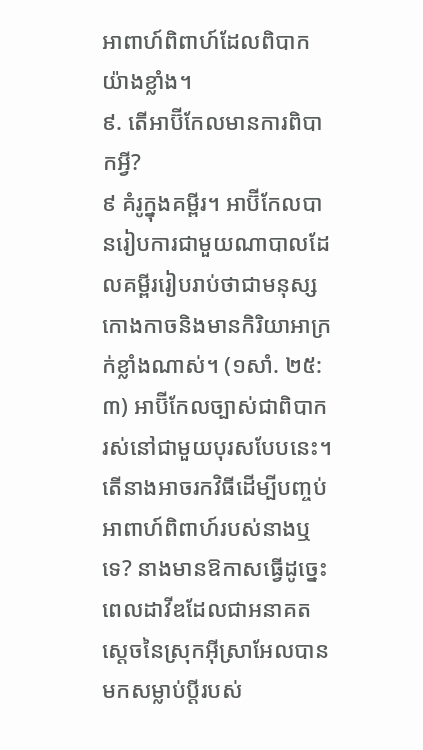អាពាហ៍ពិពាហ៍ដែលពិបាកយ៉ាងខ្លាំង។
៩. តើអាប៊ីកែលមានការពិបាកអ្វី?
៩ គំរូក្នុងគម្ពីរ។ អាប៊ីកែលបានរៀបការជាមួយណាបាលដែលគម្ពីររៀបរាប់ថាជាមនុស្សកោងកាចនិងមានកិរិយាអាក្រក់ខ្លាំងណាស់។ (១សាំ. ២៥:៣) អាប៊ីកែលច្បាស់ជាពិបាករស់នៅជាមួយបុរសបែបនេះ។ តើនាងអាចរកវិធីដើម្បីបញ្ចប់អាពាហ៍ពិពាហ៍របស់នាងឬទេ? នាងមានឱកាសធ្វើដូច្នេះពេលដាវីឌដែលជាអនាគតស្ដេចនៃស្រុកអ៊ីស្រាអែលបានមកសម្លាប់ប្ដីរបស់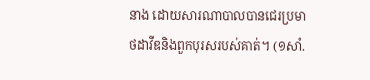នាង ដោយសារណាបាលបានជេរប្រមាថដាវីឌនិងពួកបុរសរបស់គាត់។ (១សាំ.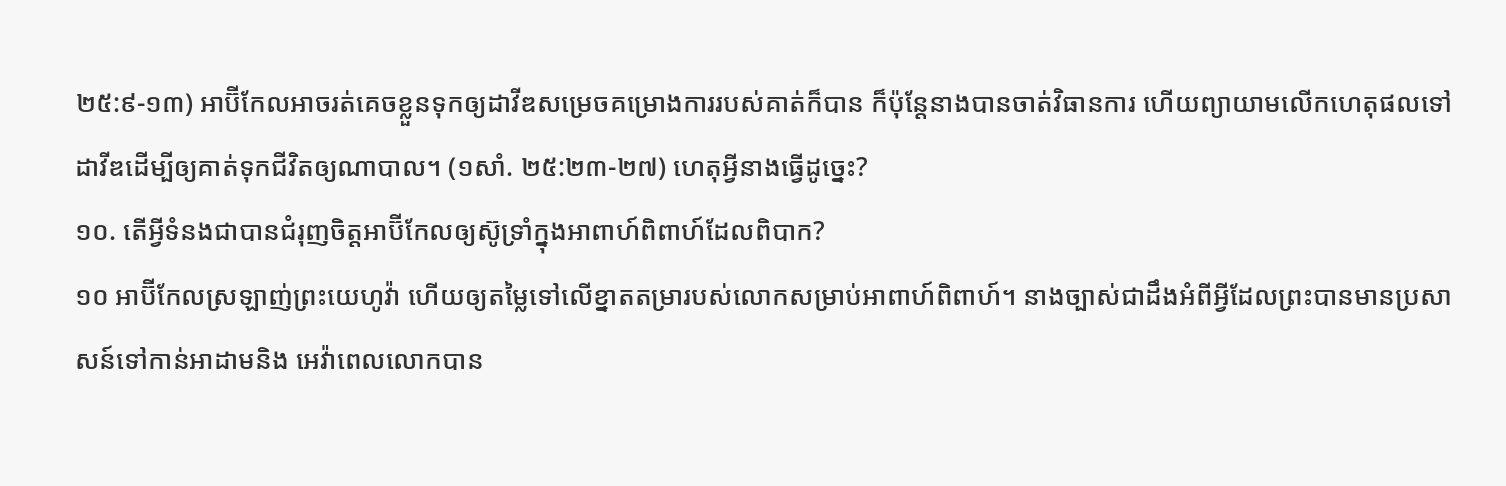២៥:៩-១៣) អាប៊ីកែលអាចរត់គេចខ្លួនទុកឲ្យដាវីឌសម្រេចគម្រោងការរបស់គាត់ក៏បាន ក៏ប៉ុន្តែនាងបានចាត់វិធានការ ហើយព្យាយាមលើកហេតុផលទៅដាវីឌដើម្បីឲ្យគាត់ទុកជីវិតឲ្យណាបាល។ (១សាំ. ២៥:២៣-២៧) ហេតុអ្វីនាងធ្វើដូច្នេះ?
១០. តើអ្វីទំនងជាបានជំរុញចិត្តអាប៊ីកែលឲ្យស៊ូទ្រាំក្នុងអាពាហ៍ពិពាហ៍ដែលពិបាក?
១០ អាប៊ីកែលស្រឡាញ់ព្រះយេហូវ៉ា ហើយឲ្យតម្លៃទៅលើខ្នាតតម្រារបស់លោកសម្រាប់អាពាហ៍ពិពាហ៍។ នាងច្បាស់ជាដឹងអំពីអ្វីដែលព្រះបានមានប្រសាសន៍ទៅកាន់អាដាមនិង អេវ៉ាពេលលោកបាន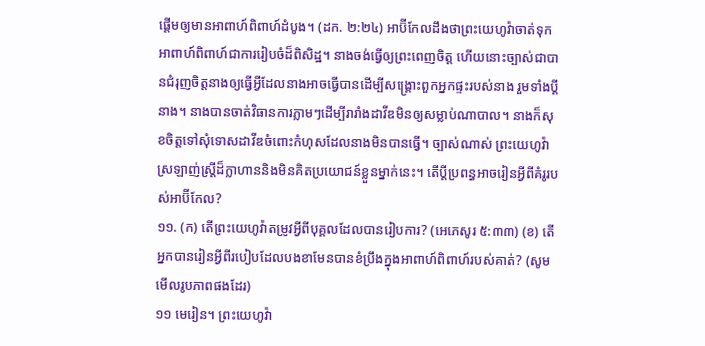ផ្ដើមឲ្យមានអាពាហ៍ពិពាហ៍ដំបូង។ (ដក. ២:២៤) អាប៊ីកែលដឹងថាព្រះយេហូវ៉ាចាត់ទុកអាពាហ៍ពិពាហ៍ជាការរៀបចំដ៏ពិសិដ្ឋ។ នាងចង់ធ្វើឲ្យព្រះពេញចិត្ត ហើយនោះច្បាស់ជាបានជំរុញចិត្តនាងឲ្យធ្វើអ្វីដែលនាងអាចធ្វើបានដើម្បីសង្គ្រោះពួកអ្នកផ្ទះរបស់នាង រួមទាំងប្ដីនាង។ នាងបានចាត់វិធានការភ្លាមៗដើម្បីរារាំងដាវីឌមិនឲ្យសម្លាប់ណាបាល។ នាងក៏សុខចិត្តទៅសុំទោសដាវីឌចំពោះកំហុសដែលនាងមិនបានធ្វើ។ ច្បាស់ណាស់ ព្រះយេហូវ៉ាស្រឡាញ់ស្ត្រីដ៏ក្លាហាននិងមិនគិតប្រយោជន៍ខ្លួនម្នាក់នេះ។ តើប្ដីប្រពន្ធអាចរៀនអ្វីពីគំរូរបស់អាប៊ីកែល?
១១. (ក) តើព្រះយេហូវ៉ាតម្រូវអ្វីពីបុគ្គលដែលបានរៀបការ? (អេភេសូរ ៥:៣៣) (ខ) តើអ្នកបានរៀនអ្វីពីរបៀបដែលបងខាមែនបានខំប្រឹងក្នុងអាពាហ៍ពិពាហ៍របស់គាត់? (សូមមើលរូបភាពផងដែរ)
១១ មេរៀន។ ព្រះយេហូវ៉ា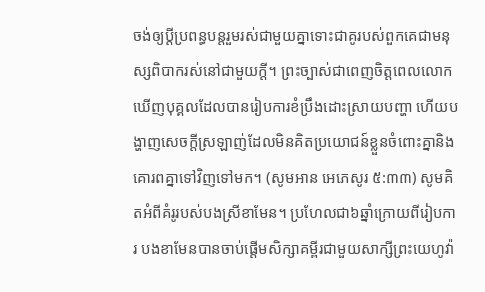ចង់ឲ្យប្ដីប្រពន្ធបន្តរួមរស់ជាមួយគ្នាទោះជាគូរបស់ពួកគេជាមនុស្សពិបាករស់នៅជាមួយក្ដី។ ព្រះច្បាស់ជាពេញចិត្តពេលលោកឃើញបុគ្គលដែលបានរៀបការខំប្រឹងដោះស្រាយបញ្ហា ហើយបង្ហាញសេចក្ដីស្រឡាញ់ដែលមិនគិតប្រយោជន៍ខ្លួនចំពោះគ្នានិងគោរពគ្នាទៅវិញទៅមក។ (សូមអាន អេភេសូរ ៥:៣៣) សូមគិតអំពីគំរូរបស់បងស្រីខាមែន។ ប្រហែលជា៦ឆ្នាំក្រោយពីរៀបការ បងខាមែនបានចាប់ផ្ដើមសិក្សាគម្ពីរជាមួយសាក្សីព្រះយេហូវ៉ា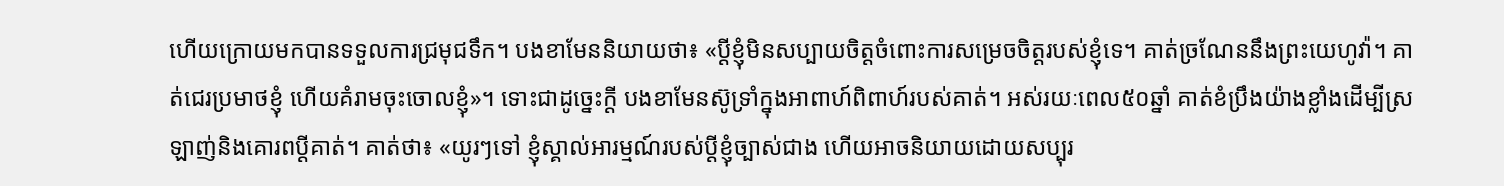ហើយក្រោយមកបានទទួលការជ្រមុជទឹក។ បងខាមែននិយាយថា៖ «ប្ដីខ្ញុំមិនសប្បាយចិត្តចំពោះការសម្រេចចិត្តរបស់ខ្ញុំទេ។ គាត់ច្រណែននឹងព្រះយេហូវ៉ា។ គាត់ជេរប្រមាថខ្ញុំ ហើយគំរាមចុះចោលខ្ញុំ»។ ទោះជាដូច្នេះក្ដី បងខាមែនស៊ូទ្រាំក្នុងអាពាហ៍ពិពាហ៍របស់គាត់។ អស់រយៈពេល៥០ឆ្នាំ គាត់ខំប្រឹងយ៉ាងខ្លាំងដើម្បីស្រឡាញ់និងគោរពប្ដីគាត់។ គាត់ថា៖ «យូរៗទៅ ខ្ញុំស្គាល់អារម្មណ៍របស់ប្ដីខ្ញុំច្បាស់ជាង ហើយអាចនិយាយដោយសប្បុរ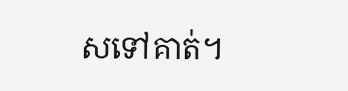សទៅគាត់។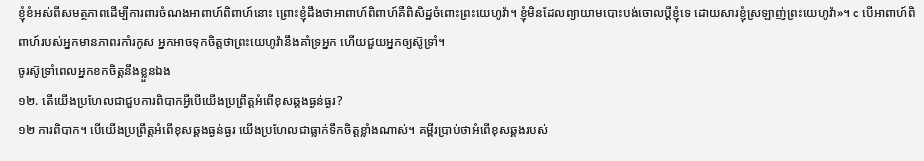ខ្ញុំខំអស់ពីសមត្ថភាពដើម្បីការពារចំណងអាពាហ៍ពិពាហ៍នោះ ព្រោះខ្ញុំដឹងថាអាពាហ៍ពិពាហ៍គឺពិសិដ្ឋចំពោះព្រះយេហូវ៉ា។ ខ្ញុំមិនដែលព្យាយាមបោះបង់ចោលប្ដីខ្ញុំទេ ដោយសារខ្ញុំស្រឡាញ់ព្រះយេហូវ៉ា»។ c បើអាពាហ៍ពិពាហ៍របស់អ្នកមានភាពរកាំរកូស អ្នកអាចទុកចិត្តថាព្រះយេហូវ៉ានឹងគាំទ្រអ្នក ហើយជួយអ្នកឲ្យស៊ូទ្រាំ។
ចូរស៊ូទ្រាំពេលអ្នកខកចិត្តនឹងខ្លួនឯង
១២. តើយើងប្រហែលជាជួបការពិបាកអ្វីបើយើងប្រព្រឹត្តអំពើខុសឆ្គងធ្ងន់ធ្ងរ?
១២ ការពិបាក។ បើយើងប្រព្រឹត្តអំពើខុសឆ្គងធ្ងន់ធ្ងរ យើងប្រហែលជាធ្លាក់ទឹកចិត្តខ្លាំងណាស់។ គម្ពីរប្រាប់ថាអំពើខុសឆ្គងរបស់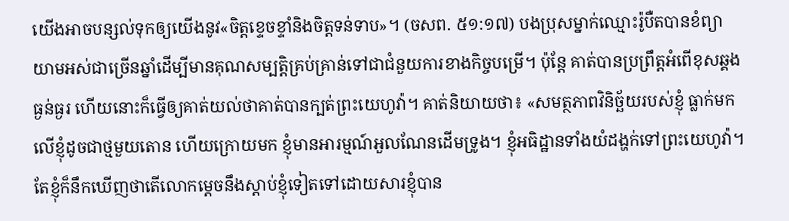យើងអាចបន្សល់ទុកឲ្យយើងនូវ«ចិត្តខ្ទេចខ្ទាំនិងចិត្តទន់ទាប»។ (ចសព. ៥១:១៧) បងប្រុសម្នាក់ឈ្មោះរ៉ូបឺតបានខំព្យាយាមអស់ជាច្រើនឆ្នាំដើម្បីមានគុណសម្បត្តិគ្រប់គ្រាន់ទៅជាជំនួយការខាងកិច្ចបម្រើ។ ប៉ុន្តែ គាត់បានប្រព្រឹត្តអំពើខុសឆ្គងធ្ងន់ធ្ងរ ហើយនោះក៏ធ្វើឲ្យគាត់យល់ថាគាត់បានក្បត់ព្រះយេហូវ៉ា។ គាត់និយាយថា៖ «សមត្ថភាពវិនិច្ឆ័យរបស់ខ្ញុំ ធ្លាក់មកលើខ្ញុំដូចជាថ្មមួយតោន ហើយក្រោយមក ខ្ញុំមានអារម្មណ៍អួលណែនដើមទ្រូង។ ខ្ញុំអធិដ្ឋានទាំងយំដង្ហក់ទៅព្រះយេហូវ៉ា។ តែខ្ញុំក៏នឹកឃើញថាតើលោកម្ដេចនឹងស្ដាប់ខ្ញុំទៀតទៅដោយសារខ្ញុំបាន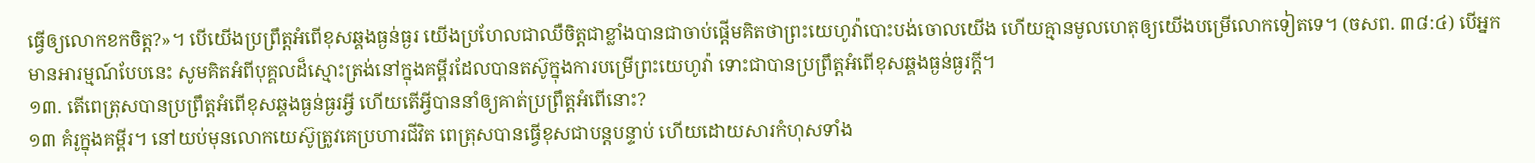ធ្វើឲ្យលោកខកចិត្ត?»។ បើយើងប្រព្រឹត្តអំពើខុសឆ្គងធ្ងន់ធ្ងរ យើងប្រហែលជាឈឺចិត្តជាខ្លាំងបានជាចាប់ផ្ដើមគិតថាព្រះយេហូវ៉ាបោះបង់ចោលយើង ហើយគ្មានមូលហេតុឲ្យយើងបម្រើលោកទៀតទេ។ (ចសព. ៣៨:៤) បើអ្នកមានអារម្មណ៍បែបនេះ សូមគិតអំពីបុគ្គលដ៏ស្មោះត្រង់នៅក្នុងគម្ពីរដែលបានតស៊ូក្នុងការបម្រើព្រះយេហូវ៉ា ទោះជាបានប្រព្រឹត្តអំពើខុសឆ្គងធ្ងន់ធ្ងរក្ដី។
១៣. តើពេត្រុសបានប្រព្រឹត្តអំពើខុសឆ្គងធ្ងន់ធ្ងរអ្វី ហើយតើអ្វីបាននាំឲ្យគាត់ប្រព្រឹត្តអំពើនោះ?
១៣ គំរូក្នុងគម្ពីរ។ នៅយប់មុនលោកយេស៊ូត្រូវគេប្រហារជីវិត ពេត្រុសបានធ្វើខុសជាបន្តបន្ទាប់ ហើយដោយសារកំហុសទាំង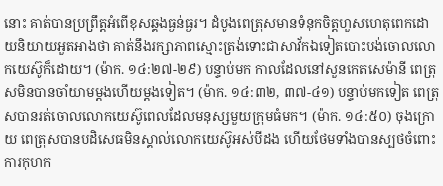នោះ គាត់បានប្រព្រឹត្តអំពើខុសឆ្គងធ្ងន់ធ្ងរ។ ដំបូងពេត្រុសមានទំនុកចិត្តហួសហេតុពេកដោយនិយាយអួតអាងថា គាត់នឹងរក្សាភាពស្មោះត្រង់ទោះជាសាវ័កឯទៀតបោះបង់ចោលលោកយេស៊ូក៏ដោយ។ (ម៉ាក. ១៤:២៧-២៩) បន្ទាប់មក កាលដែលនៅសួនកេតសេម៉ានី ពេត្រុសមិនបានចាំយាមម្ដងហើយម្ដងទៀត។ (ម៉ាក. ១៤:៣២, ៣៧-៤១) បន្ទាប់មកទៀត ពេត្រុសបានរត់ចោលលោកយេស៊ូពេលដែលមនុស្សមួយក្រុមធំមក។ (ម៉ាក. ១៤:៥០) ចុងក្រោយ ពេត្រុសបានបដិសេធមិនស្គាល់លោកយេស៊ូអស់បីដង ហើយថែមទាំងបានស្បថចំពោះការកុហក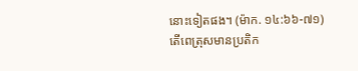នោះទៀតផង។ (ម៉ាក. ១៤:៦៦-៧១) តើពេត្រុសមានប្រតិក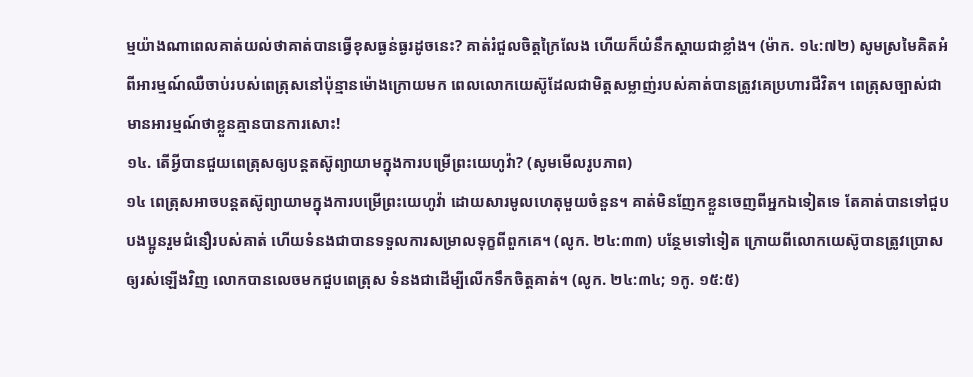ម្មយ៉ាងណាពេលគាត់យល់ថាគាត់បានធ្វើខុសធ្ងន់ធ្ងរដូចនេះ? គាត់រំជួលចិត្តក្រៃលែង ហើយក៏យំនឹកស្ដាយជាខ្លាំង។ (ម៉ាក. ១៤:៧២) សូមស្រមៃគិតអំពីអារម្មណ៍ឈឺចាប់របស់ពេត្រុសនៅប៉ុន្មានម៉ោងក្រោយមក ពេលលោកយេស៊ូដែលជាមិត្តសម្លាញ់របស់គាត់បានត្រូវគេប្រហារជីវិត។ ពេត្រុសច្បាស់ជាមានអារម្មណ៍ថាខ្លួនគ្មានបានការសោះ!
១៤. តើអ្វីបានជួយពេត្រុសឲ្យបន្តតស៊ូព្យាយាមក្នុងការបម្រើព្រះយេហូវ៉ា? (សូមមើលរូបភាព)
១៤ ពេត្រុសអាចបន្តតស៊ូព្យាយាមក្នុងការបម្រើព្រះយេហូវ៉ា ដោយសារមូលហេតុមួយចំនួន។ គាត់មិនញែកខ្លួនចេញពីអ្នកឯទៀតទេ តែគាត់បានទៅជួបបងប្អូនរួមជំនឿរបស់គាត់ ហើយទំនងជាបានទទួលការសម្រាលទុក្ខពីពួកគេ។ (លូក. ២៤:៣៣) បន្ថែមទៅទៀត ក្រោយពីលោកយេស៊ូបានត្រូវប្រោសឲ្យរស់ឡើងវិញ លោកបានលេចមកជួបពេត្រុស ទំនងជាដើម្បីលើកទឹកចិត្តគាត់។ (លូក. ២៤:៣៤; ១កូ. ១៥:៥)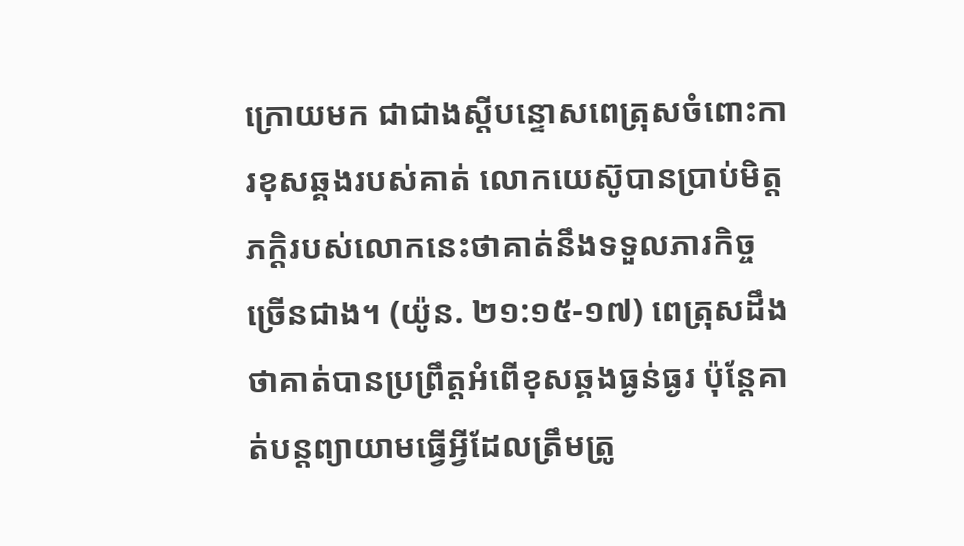ក្រោយមក ជាជាងស្ដីបន្ទោសពេត្រុសចំពោះការខុសឆ្គងរបស់គាត់ លោកយេស៊ូបានប្រាប់មិត្តភក្ដិរបស់លោកនេះថាគាត់នឹងទទួលភារកិច្ចច្រើនជាង។ (យ៉ូន. ២១:១៥-១៧) ពេត្រុសដឹងថាគាត់បានប្រព្រឹត្តអំពើខុសឆ្គងធ្ងន់ធ្ងរ ប៉ុន្តែគាត់បន្ដព្យាយាមធ្វើអ្វីដែលត្រឹមត្រូ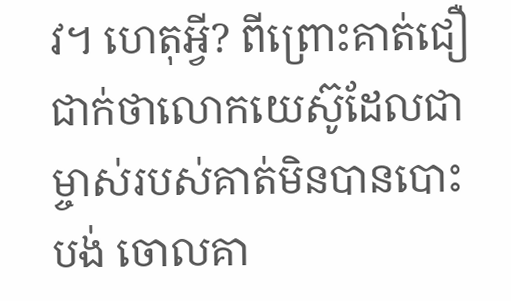វ។ ហេតុអ្វី? ពីព្រោះគាត់ជឿជាក់ថាលោកយេស៊ូដែលជាម្ចាស់របស់គាត់មិនបានបោះបង់ ចោលគា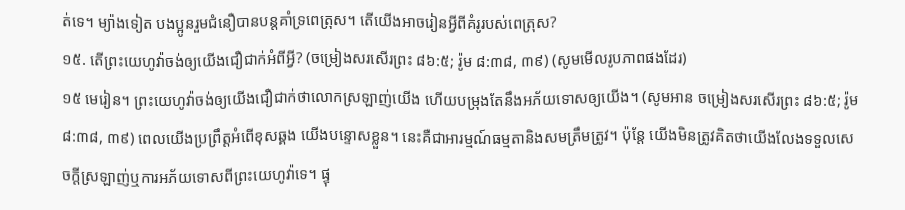ត់ទេ។ ម្យ៉ាងទៀត បងប្អូនរួមជំនឿបានបន្តគាំទ្រពេត្រុស។ តើយើងអាចរៀនអ្វីពីគំរូរបស់ពេត្រុស?
១៥. តើព្រះយេហូវ៉ាចង់ឲ្យយើងជឿជាក់អំពីអ្វី? (ចម្រៀងសរសើរព្រះ ៨៦:៥; រ៉ូម ៨:៣៨, ៣៩) (សូមមើលរូបភាពផងដែរ)
១៥ មេរៀន។ ព្រះយេហូវ៉ាចង់ឲ្យយើងជឿជាក់ថាលោកស្រឡាញ់យើង ហើយបម្រុងតែនឹងអភ័យទោសឲ្យយើង។ (សូមអាន ចម្រៀងសរសើរព្រះ ៨៦:៥; រ៉ូម ៨:៣៨, ៣៩) ពេលយើងប្រព្រឹត្តអំពើខុសឆ្គង យើងបន្ទោសខ្លួន។ នេះគឺជាអារម្មណ៍ធម្មតានិងសមត្រឹមត្រូវ។ ប៉ុន្តែ យើងមិនត្រូវគិតថាយើងលែងទទួលសេចក្ដីស្រឡាញ់ឬការអភ័យទោសពីព្រះយេហូវ៉ាទេ។ ផ្ទុ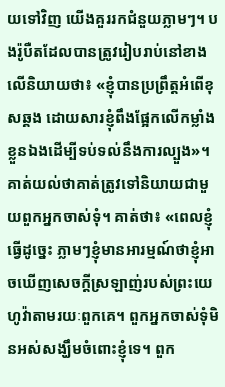យទៅវិញ យើងគួររកជំនួយភ្លាមៗ។ បងរ៉ូបឺតដែលបានត្រូវរៀបរាប់នៅខាងលើនិយាយថា៖ «ខ្ញុំបានប្រព្រឹត្តអំពើខុសឆ្គង ដោយសារខ្ញុំពឹងផ្អែកលើកម្លាំងខ្លួនឯងដើម្បីទប់ទល់នឹងការល្បួង»។ គាត់យល់ថាគាត់ត្រូវទៅនិយាយជាមួយពួកអ្នកចាស់ទុំ។ គាត់ថា៖ «ពេលខ្ញុំធ្វើដូច្នេះ ភ្លាមៗខ្ញុំមានអារម្មណ៍ថាខ្ញុំអាចឃើញសេចក្ដីស្រឡាញ់របស់ព្រះយេហូវ៉ាតាមរយៈពួកគេ។ ពួកអ្នកចាស់ទុំមិនអស់សង្ឃឹមចំពោះខ្ញុំទេ។ ពួក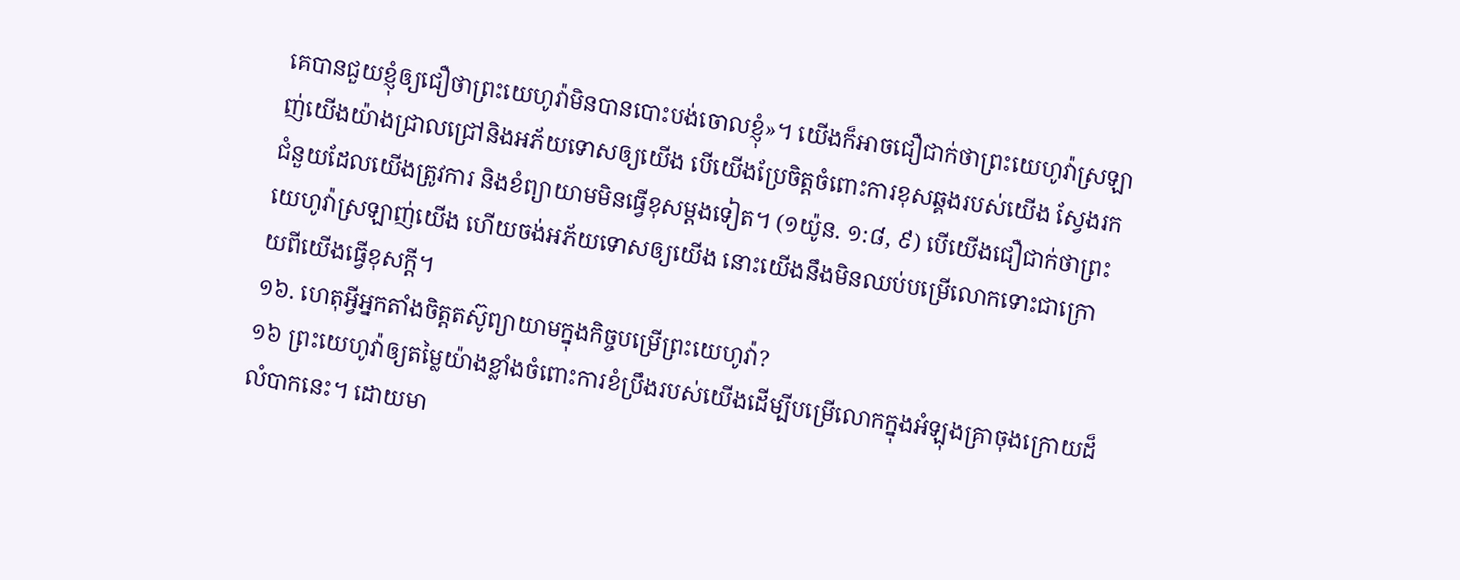គេបានជួយខ្ញុំឲ្យជឿថាព្រះយេហូវ៉ាមិនបានបោះបង់ចោលខ្ញុំ»។ យើងក៏អាចជឿជាក់ថាព្រះយេហូវ៉ាស្រឡាញ់យើងយ៉ាងជ្រាលជ្រៅនិងអភ័យទោសឲ្យយើង បើយើងប្រែចិត្តចំពោះការខុសឆ្គងរបស់យើង ស្វែងរកជំនួយដែលយើងត្រូវការ និងខំព្យាយាមមិនធ្វើខុសម្ដងទៀត។ (១យ៉ូន. ១:៨, ៩) បើយើងជឿជាក់ថាព្រះយេហូវ៉ាស្រឡាញ់យើង ហើយចង់អភ័យទោសឲ្យយើង នោះយើងនឹងមិនឈប់បម្រើលោកទោះជាក្រោយពីយើងធ្វើខុសក្ដី។
១៦. ហេតុអ្វីអ្នកតាំងចិត្តតស៊ូព្យាយាមក្នុងកិច្ចបម្រើព្រះយេហូវ៉ា?
១៦ ព្រះយេហូវ៉ាឲ្យតម្លៃយ៉ាងខ្លាំងចំពោះការខំប្រឹងរបស់យើងដើម្បីបម្រើលោកក្នុងអំឡុងគ្រាចុងក្រោយដ៏លំបាកនេះ។ ដោយមា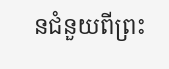នជំនួយពីព្រះ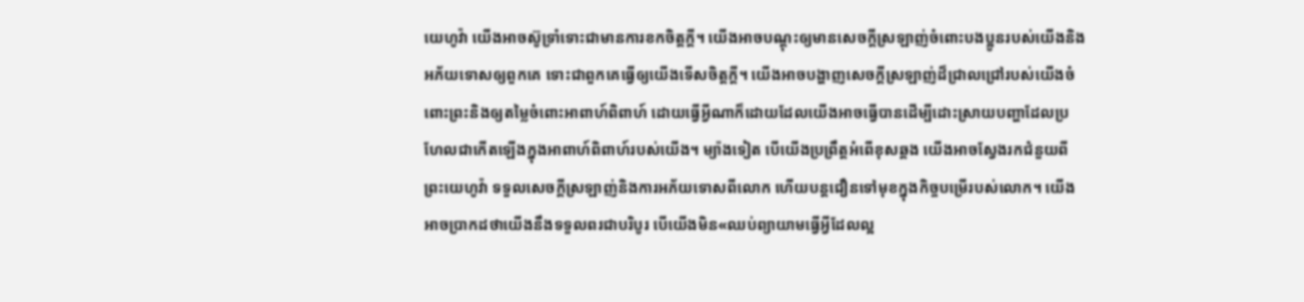យេហូវ៉ា យើងអាចស៊ូទ្រាំទោះជាមានការខកចិត្តក្ដី។ យើងអាចបណ្ដុះឲ្យមានសេចក្ដីស្រឡាញ់ចំពោះបងប្អូនរបស់យើងនិងអភ័យទោសឲ្យពួកគេ ទោះជាពួកគេធ្វើឲ្យយើងទើសចិត្តក្ដី។ យើងអាចបង្ហាញសេចក្ដីស្រឡាញ់ដ៏ជ្រាលជ្រៅរបស់យើងចំពោះព្រះនិងឲ្យតម្លៃចំពោះអាពាហ៍ពិពាហ៍ ដោយធ្វើអ្វីណាក៏ដោយដែលយើងអាចធ្វើបានដើម្បីដោះស្រាយបញ្ហាដែលប្រហែលជាកើតឡើងក្នុងអាពាហ៍ពិពាហ៍របស់យើង។ ម្យ៉ាងទៀត បើយើងប្រព្រឹត្តអំពើខុសឆ្គង យើងអាចស្វែងរកជំនួយពីព្រះយេហូវ៉ា ទទួលសេចក្ដីស្រឡាញ់និងការអភ័យទោសពីលោក ហើយបន្តជឿនទៅមុខក្នុងកិច្ចបម្រើរបស់លោក។ យើងអាចប្រាកដថាយើងនឹងទទួលពរជាបរិបូរ បើយើងមិន«ឈប់ព្យាយាមធ្វើអ្វីដែលល្អ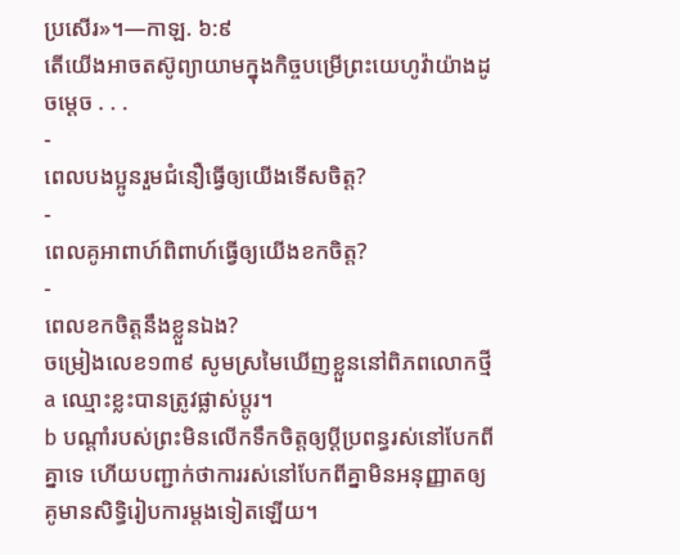ប្រសើរ»។—កាឡ. ៦:៩
តើយើងអាចតស៊ូព្យាយាមក្នុងកិច្ចបម្រើព្រះយេហូវ៉ាយ៉ាងដូចម្ដេច . . .
-
ពេលបងប្អូនរួមជំនឿធ្វើឲ្យយើងទើសចិត្ត?
-
ពេលគូអាពាហ៍ពិពាហ៍ធ្វើឲ្យយើងខកចិត្ត?
-
ពេលខកចិត្តនឹងខ្លួនឯង?
ចម្រៀងលេខ១៣៩ សូមស្រមៃឃើញខ្លួននៅពិភពលោកថ្មី
a ឈ្មោះខ្លះបានត្រូវផ្លាស់ប្ដូរ។
b បណ្ដាំរបស់ព្រះមិនលើកទឹកចិត្តឲ្យប្ដីប្រពន្ធរស់នៅបែកពីគ្នាទេ ហើយបញ្ជាក់ថាការរស់នៅបែកពីគ្នាមិនអនុញ្ញាតឲ្យគូមានសិទ្ធិរៀបការម្ដងទៀតឡើយ។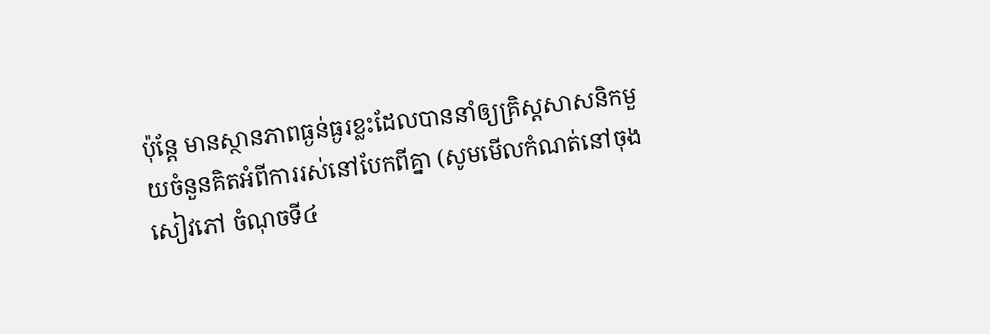ប៉ុន្តែ មានស្ថានភាពធ្ងន់ធ្ងរខ្លះដែលបាននាំឲ្យគ្រិស្តសាសនិកមួយចំនួនគិតអំពីការរស់នៅបែកពីគ្នា (សូមមើលកំណត់នៅចុងសៀវភៅ ចំណុចទី៤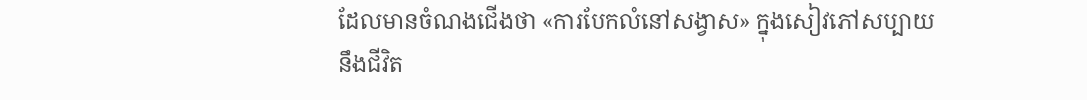ដែលមានចំណងជើងថា «ការបែកលំនៅសង្វាស» ក្នុងសៀវភៅសប្បាយនឹងជីវិត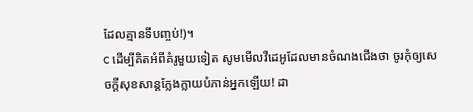ដែលគ្មានទីបញ្ចប់!)។
c ដើម្បីគិតអំពីគំរូមួយទៀត សូមមើលវីដេអូដែលមានចំណងជើងថា ចូរកុំឲ្យសេចក្ដីសុខសាន្តក្លែងក្លាយបំភាន់អ្នកឡើយ! ដា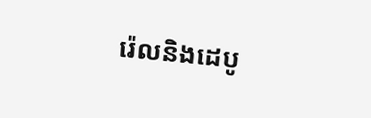រ៉េលនិងដេបូ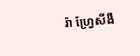រ៉ា ហ្វ្រែសីងឺ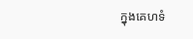ក្នុងគេហទំ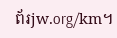ព័រjw.org/km។